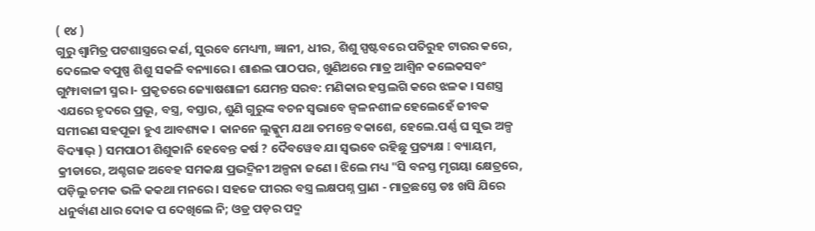( ୧୪ )
ଗୁରୁ ଶ୍ଵାମିତ୍ର ପଟଶାସ୍ତ୍ରରେ କର୍ଣ, ସୁରବେ ମେଧ୍ୟ୩, ଜ୍ଞାନୀ, ଧୀର, ଶିଶୁ ସ୍ପଷ୍ଟବରେ ପତିରୁହ ଟାରର କରେ, ଦେଲେକ ବପୁଷ୍ପ ଶିଶୁ ସକଳି ବନ୍ୟାରେ । ଶାଈଲ ପାଠପର, ଖୁଣିଥରେ ମାତ୍ର ଆଶ୍ୱିନ କଲେକସବଂ ଗୁମ୍ଫାବାଳୀ ସ୍ମର ।- ପ୍ରକୃତରେ ଜ୍ୟୋଷଶାଳୀ ଯେମନ୍ତ ସରବ: ମଣିକାର ହସ୍ତଲଗି କରେ ଝଳକ । ସଶସ୍ତ୍ର ଏଯରେ ହୃଦରେ ପ୍ରଭୂ, ବସ୍ତ୍ର, ବସ୍ତାର, ଶୁଣି ଗୁରୁଙ୍କ ବଚନ ସ୍ବଭାବେ ଜ୍ଵଳନଶୀଳ ହେଲେହେଁ ଜୀବକ ସମୀରଣ ସହପୂଜା ହୁଏ ଆବଶ୍ୟକ । କାନନେ ଲୁକ୍କୁମ ଯଥା ତମନ୍ତେ ବକାଶେ, ହେଲେ.ପର୍ଣ୍ଣ ଘ ସୁଭ ଅଳ୍ପ ବିଦ୍ୟାଭ୍ ) ସମପାଠୀ ଶିଶୁକାନି ହେବେନ୍ତ କର୍ଷ ? ଦୈବୱେବ ଯା ସ୍ଵଭବେ ରହିଛୁ ପ୍ରତ୍ୟକ୍ଷ I ବ୍ୟାୟମ, କ୍ରୀଡାରେ, ଅଶ୍ଚଗଜ ଅବେହ ସମକକ୍ଷ ପ୍ରଭଦ୍ମିନୀ ଅଳ୍ପନା ଜଣେ । ଝିଲେ ମଧ୍ୟ "ସି ବନସ୍ତ ମୃଗୟା କ୍ଷେତ୍ରରେ, ପଡ଼ିଲୁ ଚମକ ଭଳି କକଥା ମନରେ । ସହଜେ ପୀରର ବସ୍ତ୍ର ଲକ୍ଷପଶ୍ନ ପ୍ରାଣ - ମାତ୍ରଛସ୍ତେ ଡଃ ଖସି ଯିରେ ଧନୁର୍ବାଣ ଧାର ଦୋକ ପ ଦେଖିଲେ ନି; ଓଡ୍ର ପଡ଼ର ପଦ୍ମ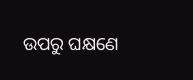ଉପରୁ ଘକ୍ଷଣେ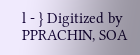l - } Digitized by PPRACHIN, SOA